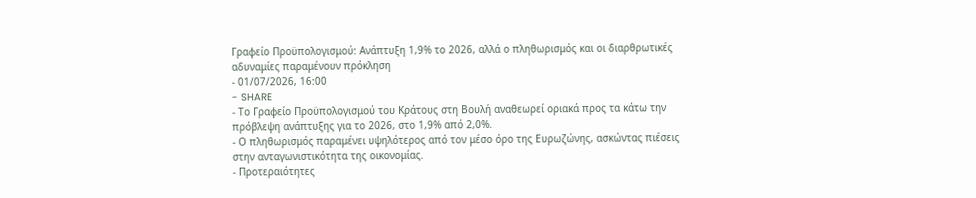Γραφείο Προϋπολογισμού: Ανάπτυξη 1,9% το 2026, αλλά ο πληθωρισμός και οι διαρθρωτικές αδυναμίες παραμένουν πρόκληση
- 01/07/2026, 16:00
- SHARE
- Το Γραφείο Προϋπολογισμού του Κράτους στη Βουλή αναθεωρεί οριακά προς τα κάτω την πρόβλεψη ανάπτυξης για το 2026, στο 1,9% από 2,0%.
- Ο πληθωρισμός παραμένει υψηλότερος από τον μέσο όρο της Ευρωζώνης, ασκώντας πιέσεις στην ανταγωνιστικότητα της οικονομίας.
- Προτεραιότητες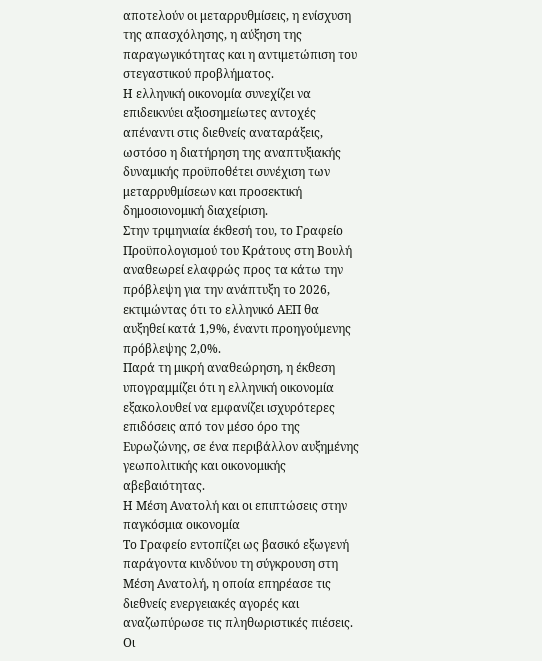αποτελούν οι μεταρρυθμίσεις, η ενίσχυση της απασχόλησης, η αύξηση της παραγωγικότητας και η αντιμετώπιση του στεγαστικού προβλήματος.
Η ελληνική οικονομία συνεχίζει να επιδεικνύει αξιοσημείωτες αντοχές απέναντι στις διεθνείς αναταράξεις, ωστόσο η διατήρηση της αναπτυξιακής δυναμικής προϋποθέτει συνέχιση των μεταρρυθμίσεων και προσεκτική δημοσιονομική διαχείριση.
Στην τριμηνιαία έκθεσή του, το Γραφείο Προϋπολογισμού του Κράτους στη Βουλή αναθεωρεί ελαφρώς προς τα κάτω την πρόβλεψη για την ανάπτυξη το 2026, εκτιμώντας ότι το ελληνικό ΑΕΠ θα αυξηθεί κατά 1,9%, έναντι προηγούμενης πρόβλεψης 2,0%.
Παρά τη μικρή αναθεώρηση, η έκθεση υπογραμμίζει ότι η ελληνική οικονομία εξακολουθεί να εμφανίζει ισχυρότερες επιδόσεις από τον μέσο όρο της Ευρωζώνης, σε ένα περιβάλλον αυξημένης γεωπολιτικής και οικονομικής αβεβαιότητας.
Η Μέση Ανατολή και οι επιπτώσεις στην παγκόσμια οικονομία
Το Γραφείο εντοπίζει ως βασικό εξωγενή παράγοντα κινδύνου τη σύγκρουση στη Μέση Ανατολή, η οποία επηρέασε τις διεθνείς ενεργειακές αγορές και αναζωπύρωσε τις πληθωριστικές πιέσεις.
Οι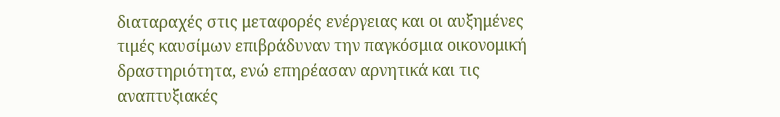διαταραχές στις μεταφορές ενέργειας και οι αυξημένες τιμές καυσίμων επιβράδυναν την παγκόσμια οικονομική δραστηριότητα, ενώ επηρέασαν αρνητικά και τις αναπτυξιακές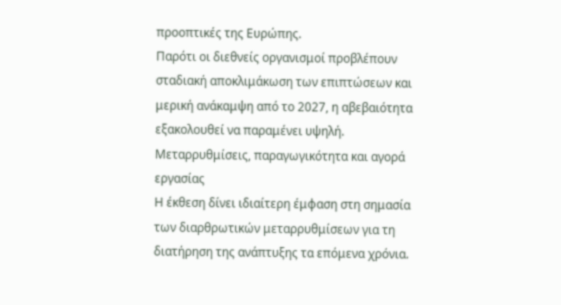προοπτικές της Ευρώπης.
Παρότι οι διεθνείς οργανισμοί προβλέπουν σταδιακή αποκλιμάκωση των επιπτώσεων και μερική ανάκαμψη από το 2027, η αβεβαιότητα εξακολουθεί να παραμένει υψηλή.
Μεταρρυθμίσεις, παραγωγικότητα και αγορά εργασίας
Η έκθεση δίνει ιδιαίτερη έμφαση στη σημασία των διαρθρωτικών μεταρρυθμίσεων για τη διατήρηση της ανάπτυξης τα επόμενα χρόνια.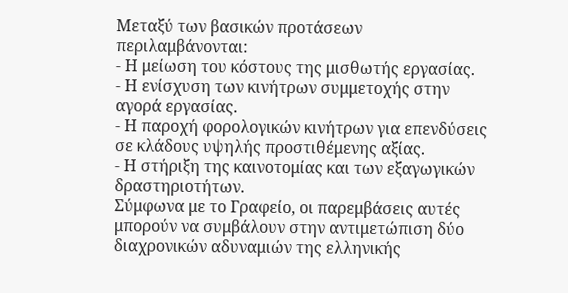Μεταξύ των βασικών προτάσεων περιλαμβάνονται:
- Η μείωση του κόστους της μισθωτής εργασίας.
- Η ενίσχυση των κινήτρων συμμετοχής στην αγορά εργασίας.
- Η παροχή φορολογικών κινήτρων για επενδύσεις σε κλάδους υψηλής προστιθέμενης αξίας.
- Η στήριξη της καινοτομίας και των εξαγωγικών δραστηριοτήτων.
Σύμφωνα με το Γραφείο, οι παρεμβάσεις αυτές μπορούν να συμβάλουν στην αντιμετώπιση δύο διαχρονικών αδυναμιών της ελληνικής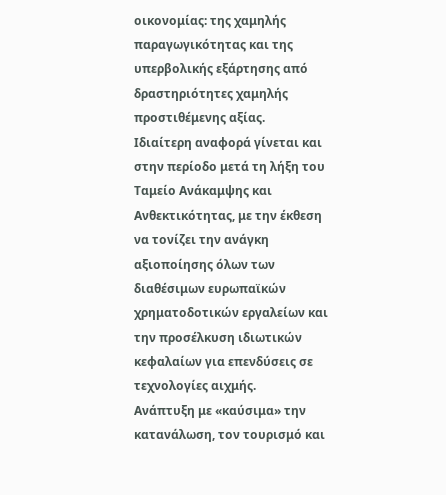οικονομίας: της χαμηλής παραγωγικότητας και της υπερβολικής εξάρτησης από δραστηριότητες χαμηλής προστιθέμενης αξίας.
Ιδιαίτερη αναφορά γίνεται και στην περίοδο μετά τη λήξη του Ταμείο Ανάκαμψης και Ανθεκτικότητας, με την έκθεση να τονίζει την ανάγκη αξιοποίησης όλων των διαθέσιμων ευρωπαϊκών χρηματοδοτικών εργαλείων και την προσέλκυση ιδιωτικών κεφαλαίων για επενδύσεις σε τεχνολογίες αιχμής.
Ανάπτυξη με «καύσιμα» την κατανάλωση, τον τουρισμό και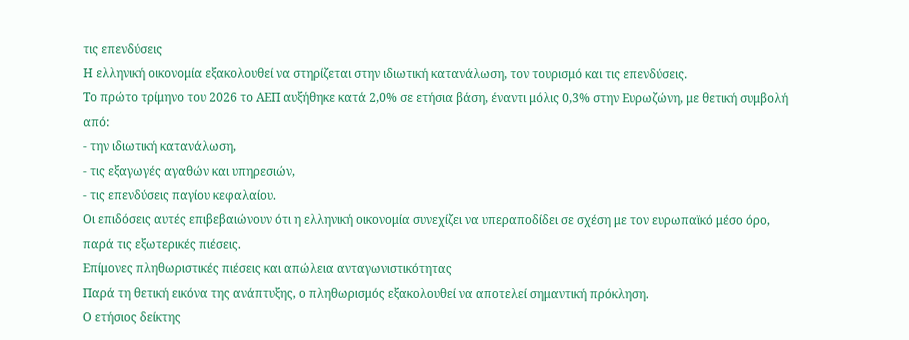τις επενδύσεις
Η ελληνική οικονομία εξακολουθεί να στηρίζεται στην ιδιωτική κατανάλωση, τον τουρισμό και τις επενδύσεις.
Το πρώτο τρίμηνο του 2026 το ΑΕΠ αυξήθηκε κατά 2,0% σε ετήσια βάση, έναντι μόλις 0,3% στην Ευρωζώνη, με θετική συμβολή από:
- την ιδιωτική κατανάλωση,
- τις εξαγωγές αγαθών και υπηρεσιών,
- τις επενδύσεις παγίου κεφαλαίου.
Οι επιδόσεις αυτές επιβεβαιώνουν ότι η ελληνική οικονομία συνεχίζει να υπεραποδίδει σε σχέση με τον ευρωπαϊκό μέσο όρο, παρά τις εξωτερικές πιέσεις.
Επίμονες πληθωριστικές πιέσεις και απώλεια ανταγωνιστικότητας
Παρά τη θετική εικόνα της ανάπτυξης, ο πληθωρισμός εξακολουθεί να αποτελεί σημαντική πρόκληση.
Ο ετήσιος δείκτης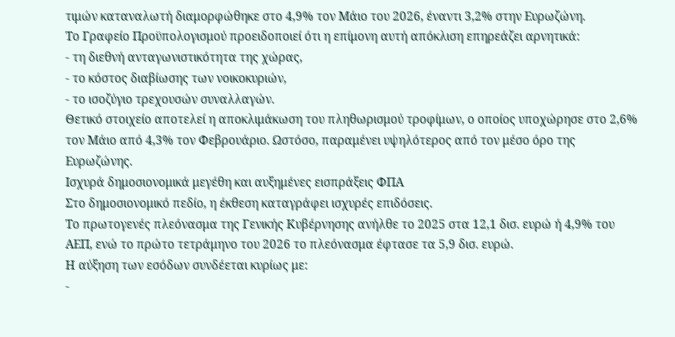τιμών καταναλωτή διαμορφώθηκε στο 4,9% τον Μάιο του 2026, έναντι 3,2% στην Ευρωζώνη.
Το Γραφείο Προϋπολογισμού προειδοποιεί ότι η επίμονη αυτή απόκλιση επηρεάζει αρνητικά:
- τη διεθνή ανταγωνιστικότητα της χώρας,
- το κόστος διαβίωσης των νοικοκυριών,
- το ισοζύγιο τρεχουσών συναλλαγών.
Θετικό στοιχείο αποτελεί η αποκλιμάκωση του πληθωρισμού τροφίμων, ο οποίος υποχώρησε στο 2,6% τον Μάιο από 4,3% τον Φεβρουάριο. Ωστόσο, παραμένει υψηλότερος από τον μέσο όρο της Ευρωζώνης.
Ισχυρά δημοσιονομικά μεγέθη και αυξημένες εισπράξεις ΦΠΑ
Στο δημοσιονομικό πεδίο, η έκθεση καταγράφει ισχυρές επιδόσεις.
Το πρωτογενές πλεόνασμα της Γενικής Κυβέρνησης ανήλθε το 2025 στα 12,1 δισ. ευρώ ή 4,9% του ΑΕΠ, ενώ το πρώτο τετράμηνο του 2026 το πλεόνασμα έφτασε τα 5,9 δισ. ευρώ.
Η αύξηση των εσόδων συνδέεται κυρίως με:
-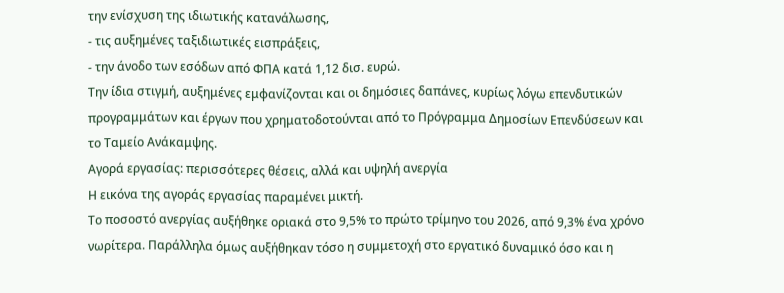την ενίσχυση της ιδιωτικής κατανάλωσης,
- τις αυξημένες ταξιδιωτικές εισπράξεις,
- την άνοδο των εσόδων από ΦΠΑ κατά 1,12 δισ. ευρώ.
Την ίδια στιγμή, αυξημένες εμφανίζονται και οι δημόσιες δαπάνες, κυρίως λόγω επενδυτικών προγραμμάτων και έργων που χρηματοδοτούνται από το Πρόγραμμα Δημοσίων Επενδύσεων και το Ταμείο Ανάκαμψης.
Αγορά εργασίας: περισσότερες θέσεις, αλλά και υψηλή ανεργία
Η εικόνα της αγοράς εργασίας παραμένει μικτή.
Το ποσοστό ανεργίας αυξήθηκε οριακά στο 9,5% το πρώτο τρίμηνο του 2026, από 9,3% ένα χρόνο νωρίτερα. Παράλληλα όμως αυξήθηκαν τόσο η συμμετοχή στο εργατικό δυναμικό όσο και η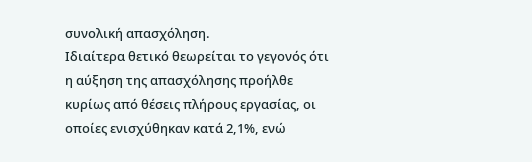συνολική απασχόληση.
Ιδιαίτερα θετικό θεωρείται το γεγονός ότι η αύξηση της απασχόλησης προήλθε κυρίως από θέσεις πλήρους εργασίας, οι οποίες ενισχύθηκαν κατά 2,1%, ενώ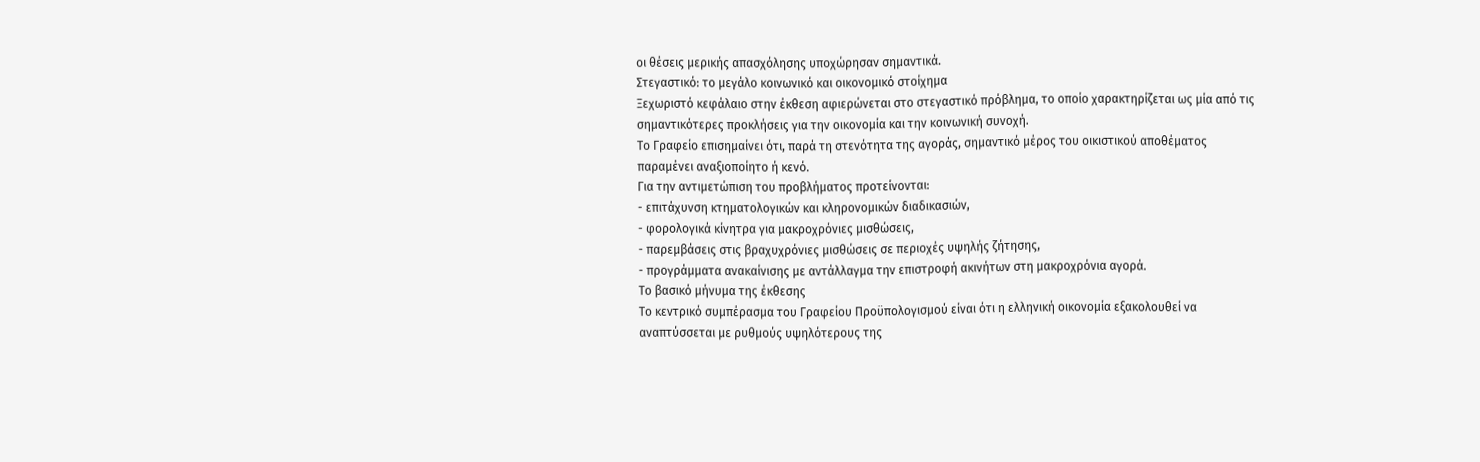οι θέσεις μερικής απασχόλησης υποχώρησαν σημαντικά.
Στεγαστικό: το μεγάλο κοινωνικό και οικονομικό στοίχημα
Ξεχωριστό κεφάλαιο στην έκθεση αφιερώνεται στο στεγαστικό πρόβλημα, το οποίο χαρακτηρίζεται ως μία από τις σημαντικότερες προκλήσεις για την οικονομία και την κοινωνική συνοχή.
Το Γραφείο επισημαίνει ότι, παρά τη στενότητα της αγοράς, σημαντικό μέρος του οικιστικού αποθέματος παραμένει αναξιοποίητο ή κενό.
Για την αντιμετώπιση του προβλήματος προτείνονται:
- επιτάχυνση κτηματολογικών και κληρονομικών διαδικασιών,
- φορολογικά κίνητρα για μακροχρόνιες μισθώσεις,
- παρεμβάσεις στις βραχυχρόνιες μισθώσεις σε περιοχές υψηλής ζήτησης,
- προγράμματα ανακαίνισης με αντάλλαγμα την επιστροφή ακινήτων στη μακροχρόνια αγορά.
Το βασικό μήνυμα της έκθεσης
Το κεντρικό συμπέρασμα του Γραφείου Προϋπολογισμού είναι ότι η ελληνική οικονομία εξακολουθεί να αναπτύσσεται με ρυθμούς υψηλότερους της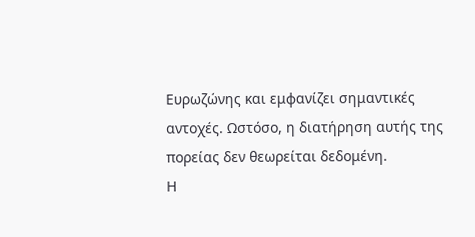Ευρωζώνης και εμφανίζει σημαντικές αντοχές. Ωστόσο, η διατήρηση αυτής της πορείας δεν θεωρείται δεδομένη.
Η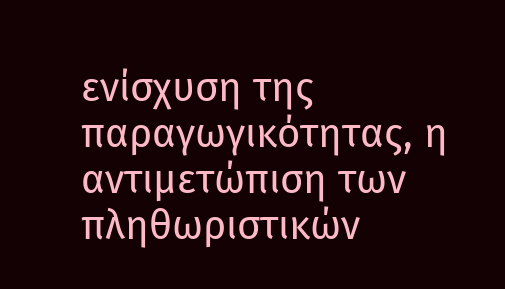ενίσχυση της παραγωγικότητας, η αντιμετώπιση των πληθωριστικών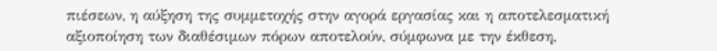πιέσεων, η αύξηση της συμμετοχής στην αγορά εργασίας και η αποτελεσματική αξιοποίηση των διαθέσιμων πόρων αποτελούν, σύμφωνα με την έκθεση,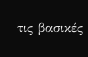τις βασικές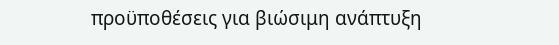προϋποθέσεις για βιώσιμη ανάπτυξη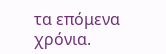τα επόμενα χρόνια.